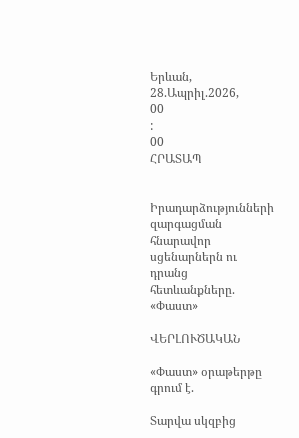Երևան, 28.Ապրիլ.2026,
00
:
00
ՀՐԱՏԱՊ


Իրադարձությունների զարգացման հնարավոր սցենարներն ու դրանց հետևանքները. «Փաստ»

ՎԵՐԼՈՒԾԱԿԱՆ

«Փաստ» օրաթերթը գրում է.

Տարվա սկզբից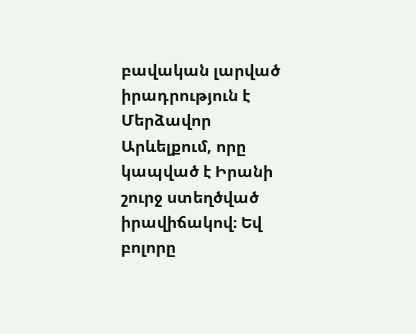բավական լարված իրադրություն է Մերձավոր Արևելքում, որը կապված է Իրանի շուրջ ստեղծված իրավիճակով։ Եվ բոլորը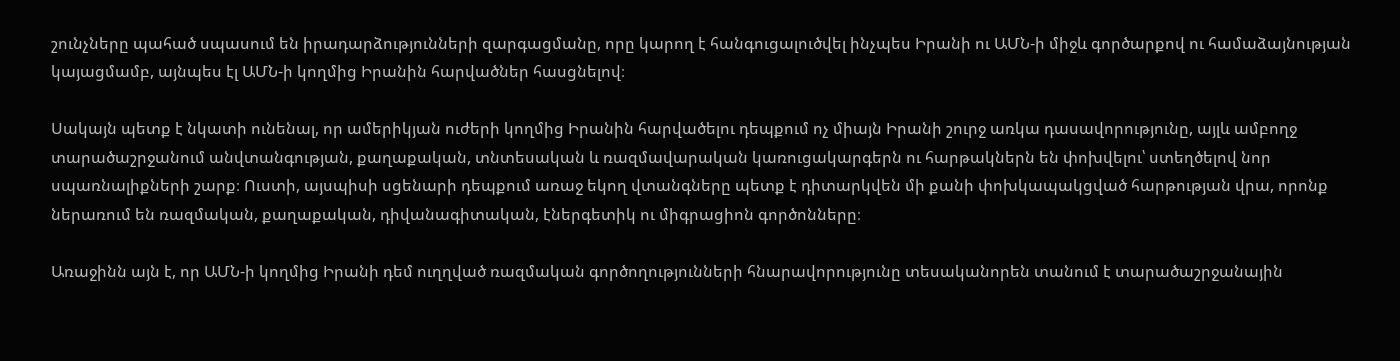շունչները պահած սպասում են իրադարձությունների զարգացմանը, որը կարող է հանգուցալուծվել ինչպես Իրանի ու ԱՄՆ-ի միջև գործարքով ու համաձայնության կայացմամբ, այնպես էլ ԱՄՆ-ի կողմից Իրանին հարվածներ հասցնելով։

Սակայն պետք է նկատի ունենալ, որ ամերիկյան ուժերի կողմից Իրանին հարվածելու դեպքում ոչ միայն Իրանի շուրջ առկա դասավորությունը, այլև ամբողջ տարածաշրջանում անվտանգության, քաղաքական, տնտեսական և ռազմավարական կառուցակարգերն ու հարթակներն են փոխվելու՝ ստեղծելով նոր սպառնալիքների շարք։ Ուստի, այսպիսի սցենարի դեպքում առաջ եկող վտանգները պետք է դիտարկվեն մի քանի փոխկապակցված հարթության վրա, որոնք ներառում են ռազմական, քաղաքական, դիվանագիտական, էներգետիկ ու միգրացիոն գործոնները։

Առաջինն այն է, որ ԱՄՆ-ի կողմից Իրանի դեմ ուղղված ռազմական գործողությունների հնարավորությունը տեսականորեն տանում է տարածաշրջանային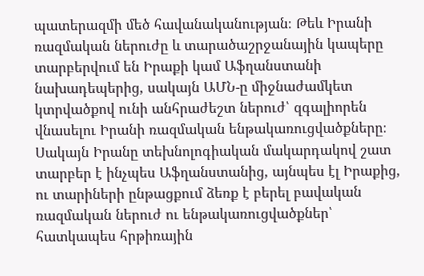պատերազմի մեծ հավանականության։ Թեև Իրանի ռազմական ներուժը և տարածաշրջանային կապերը տարբերվում են Իրաքի կամ Աֆղանստանի նախադեպերից, սակայն ԱՄՆ-ը միջնաժամկետ կտրվածքով ունի անհրաժեշտ ներուժ՝ զգալիորեն վնասելու Իրանի ռազմական ենթակառուցվածքները։ Սակայն Իրանը տեխնոլոգիական մակարդակով շատ տարբեր է ինչպես Աֆղանստանից, այնպես էլ Իրաքից, ու տարիների ընթացքում ձեռք է բերել բավական ռազմական ներուժ ու ենթակառուցվածքներ՝ հատկապես հրթիռային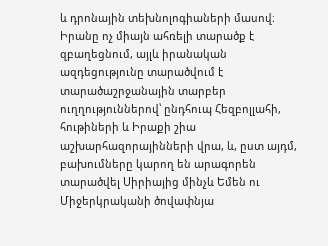և դրոնային տեխնոլոգիաների մասով։ Իրանը ոչ միայն ահռելի տարածք է զբաղեցնում, այլև իրանական ազդեցությունը տարածվում է տարածաշրջանային տարբեր ուղղություններով՝ ընդհուպ Հեզբոլլահի, հութիների և Իրաքի շիա աշխարհազորայինների վրա, և, ըստ այդմ, բախումները կարող են արագորեն տարածվել Սիրիայից մինչև Եմեն ու Միջերկրականի ծովափնյա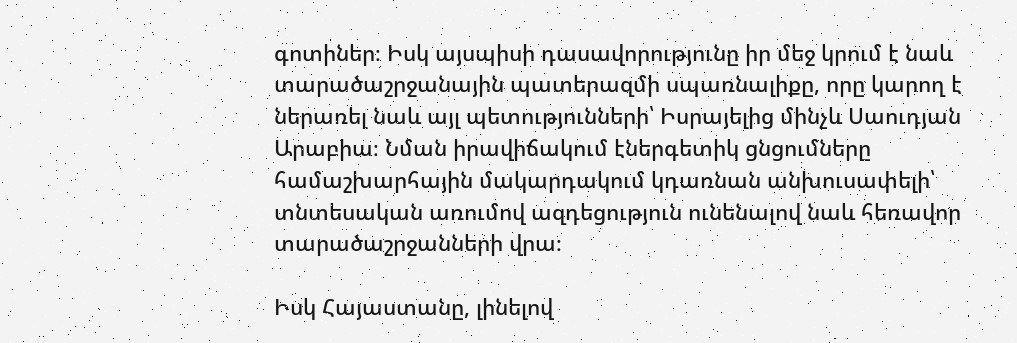գոտիներ։ Իսկ այսպիսի դասավորությունը իր մեջ կրում է նաև տարածաշրջանային պատերազմի սպառնալիքը, որը կարող է ներառել նաև այլ պետությունների՝ Իսրայելից մինչև Սաուդյան Արաբիա։ Նման իրավիճակում էներգետիկ ցնցումները համաշխարհային մակարդակում կդառնան անխուսափելի՝ տնտեսական առումով ազդեցություն ունենալով նաև հեռավոր տարածաշրջանների վրա։

Իսկ Հայաստանը, լինելով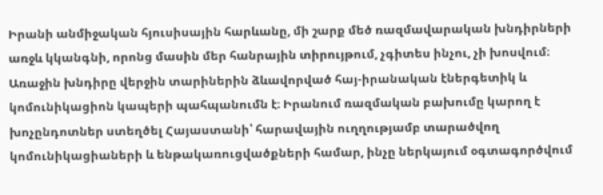Իրանի անմիջական հյուսիսային հարևանը, մի շարք մեծ ռազմավարական խնդիրների առջև կկանգնի, որոնց մասին մեր հանրային տիրույթում, չգիտես ինչու, չի խոսվում։ Առաջին խնդիրը վերջին տարիներին ձևավորված հայ-իրանական էներգետիկ և կոմունիկացիոն կապերի պահպանումն է։ Իրանում ռազմական բախումը կարող է խոչընդոտներ ստեղծել Հայաստանի՝ հարավային ուղղությամբ տարածվող կոմունիկացիաների և ենթակառուցվածքների համար, ինչը ներկայում օգտագործվում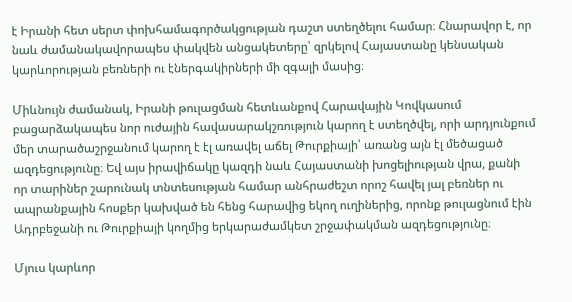է Իրանի հետ սերտ փոխհամագործակցության դաշտ ստեղծելու համար։ Հնարավոր է, որ նաև ժամանակավորապես փակվեն անցակետերը՝ զրկելով Հայաստանը կենսական կարևորության բեռների ու էներգակիրների մի զգալի մասից։

Միևնույն ժամանակ, Իրանի թուլացման հետևանքով Հարավային Կովկասում բացարձակապես նոր ուժային հավասարակշռություն կարող է ստեղծվել, որի արդյունքում մեր տարածաշրջանում կարող է էլ առավել աճել Թուրքիայի՝ առանց այն էլ մեծացած ազդեցությունը։ Եվ այս իրավիճակը կազդի նաև Հայաստանի խոցելիության վրա, քանի որ տարիներ շարունակ տնտեսության համար անհրաժեշտ որոշ հավել յալ բեռներ ու ապրանքային հոսքեր կախված են հենց հարավից եկող ուղիներից, որոնք թուլացնում էին Ադրբեջանի ու Թուրքիայի կողմից երկարաժամկետ շրջափակման ազդեցությունը։

Մյուս կարևոր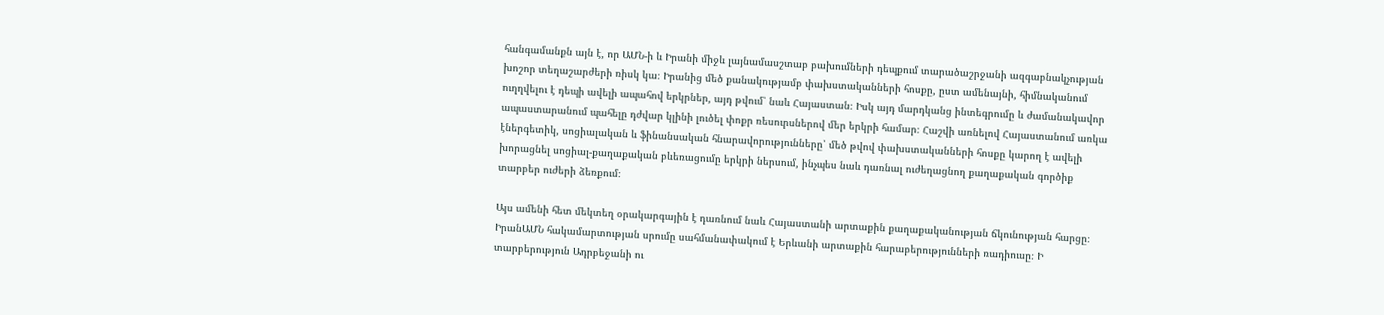հանգամանքն այն է, որ ԱՄՆ-ի և Իրանի միջև լայնամասշտաբ բախումների դեպքում տարածաշրջանի ազգաբնակչության խոշոր տեղաշարժերի ռիսկ կա։ Իրանից մեծ քանակությամբ փախստականների հոսքը, ըստ ամենայնի, հիմնականում ուղղվելու է դեպի ավելի ապահով երկրներ, այդ թվում՝ նաև Հայաստան։ Իսկ այդ մարդկանց ինտեգրումը և ժամանակավոր ապաստարանում պահելը դժվար կլինի լուծել փոքր ռեսուրսներով մեր երկրի համար։ Հաշվի առնելով Հայաստանում առկա էներգետիկ, սոցիալական և ֆինանսական հնարավորությունները՝ մեծ թվով փախստականների հոսքը կարող է ավելի խորացնել սոցիալ-քաղաքական բևեռացումը երկրի ներսում, ինչպես նաև դառնալ ուժեղացնող քաղաքական գործիք տարբեր ուժերի ձեռքում։

Այս ամենի հետ մեկտեղ օրակարգային է դառնում նաև Հայաստանի արտաքին քաղաքականության ճկունության հարցը։ ԻրանԱՄՆ հակամարտության սրումը սահմանափակում է Երևանի արտաքին հարաբերությունների ռադիուսը։ Ի տարբերություն Ադրբեջանի ու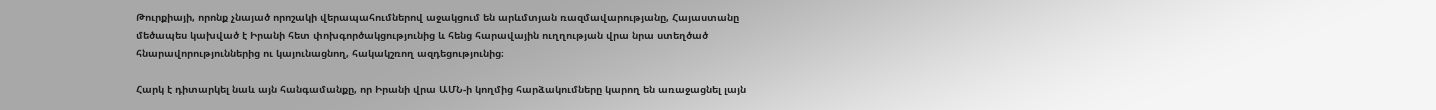Թուրքիայի, որոնք չնայած որոշակի վերապահումներով աջակցում են արևմտյան ռազմավարությանը, Հայաստանը մեծապես կախված է Իրանի հետ փոխգործակցությունից և հենց հարավային ուղղության վրա նրա ստեղծած հնարավորություններից ու կայունացնող, հակակշռող ազդեցությունից։

Հարկ է դիտարկել նաև այն հանգամանքը, որ Իրանի վրա ԱՄՆ-ի կողմից հարձակումները կարող են առաջացնել լայն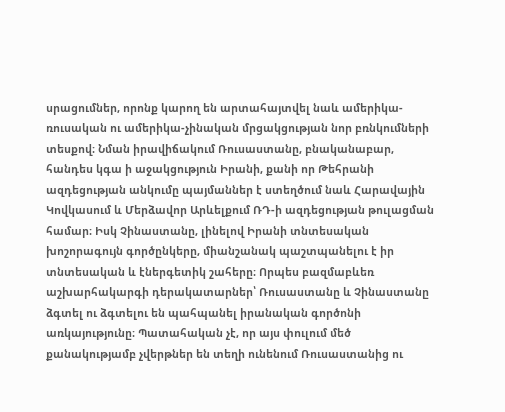սրացումներ, որոնք կարող են արտահայտվել նաև ամերիկա-ռուսական ու ամերիկա-չինական մրցակցության նոր բռնկումների տեսքով։ Նման իրավիճակում Ռուսաստանը, բնականաբար, հանդես կգա ի աջակցություն Իրանի, քանի որ Թեհրանի ազդեցության անկումը պայմաններ է ստեղծում նաև Հարավային Կովկասում և Մերձավոր Արևելքում ՌԴ-ի ազդեցության թուլացման համար։ Իսկ Չինաստանը, լինելով Իրանի տնտեսական խոշորագույն գործընկերը, միանշանակ պաշտպանելու է իր տնտեսական և էներգետիկ շահերը։ Որպես բազմաբևեռ աշխարհակարգի դերակատարներ՝ Ռուսաստանը և Չինաստանը ձգտել ու ձգտելու են պահպանել իրանական գործոնի առկայությունը։ Պատահական չէ, որ այս փուլում մեծ քանակությամբ չվերթներ են տեղի ունենում Ռուսաստանից ու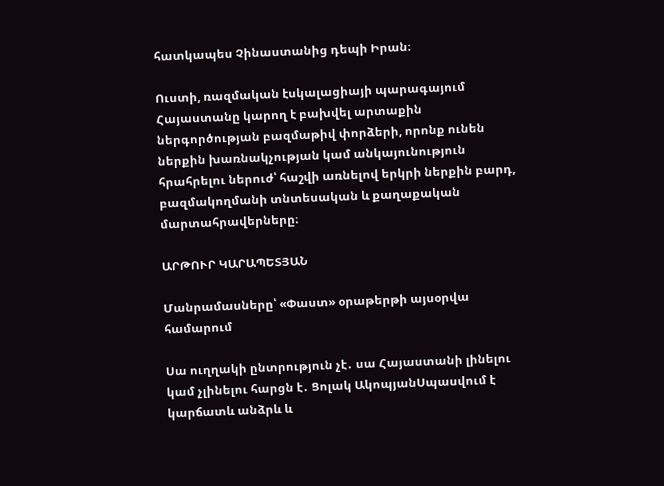հատկապես Չինաստանից դեպի Իրան։

Ուստի, ռազմական էսկալացիայի պարագայում Հայաստանը կարող է բախվել արտաքին ներգործության բազմաթիվ փորձերի, որոնք ունեն ներքին խառնակչության կամ անկայունություն հրահրելու ներուժ՝ հաշվի առնելով երկրի ներքին բարդ, բազմակողմանի տնտեսական և քաղաքական մարտահրավերները։

ԱՐԹՈՒՐ ԿԱՐԱՊԵՏՅԱՆ

Մանրամասները՝ «Փաստ» օրաթերթի այսօրվա համարում

Սա ուղղակի ընտրություն չէ․ սա Հայաստանի լինելու կամ չլինելու հարցն է․ Ցոլակ ԱկոպյանՍպասվում է կարճատև անձրև և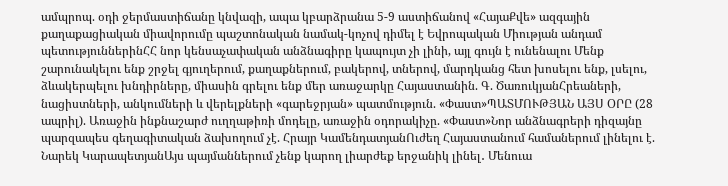ամպրոպ. օդի ջերմաստիճանը կնվազի, ապա կբարձրանա 5-9 աստիճանով «ՀայաՔվե» ազգային քաղաքացիական միավորումը պաշտոնական նամակ-կոչով դիմել է Եվրոպական Միության անդամ պետություններինՀՀ նոր կենսաչափական անձնագիրը կապույտ չի լինի, այլ գույն է ունենալու Մենք շարունակելու ենք շրջել գյուղերում, քաղաքներում, բակերով, տներով, մարդկանց հետ խոսելու ենք, լսելու, ձևակերպելու խնդիրները, միասին գրելու ենք մեր առաջարկը Հայաստանին. Գ. ԾառուկյանՀրեաների, նացիստների, անկումների և վերելքների «գարեջրյան» պատմություն. «Փաստ»ՊԱՏՄՈՒԹՅԱՆ ԱՅՍ ՕՐԸ (28 ապրիլ). Առաջին ինքնաշարժ ուղղաթիռի մոդելը, առաջին օդորակիչը. «Փաստ»Նոր անձնագրերի դիզայնը պարզապես գեղագիտական ձախողում չէ. Հրայր ԿամենդատյանՈւժեղ Հայաստանում համաներում լինելու է. Նարեկ ԿարապետյանԱյս պայմաններում չենք կարող լիարժեք երջանիկ լինել․ Մենուա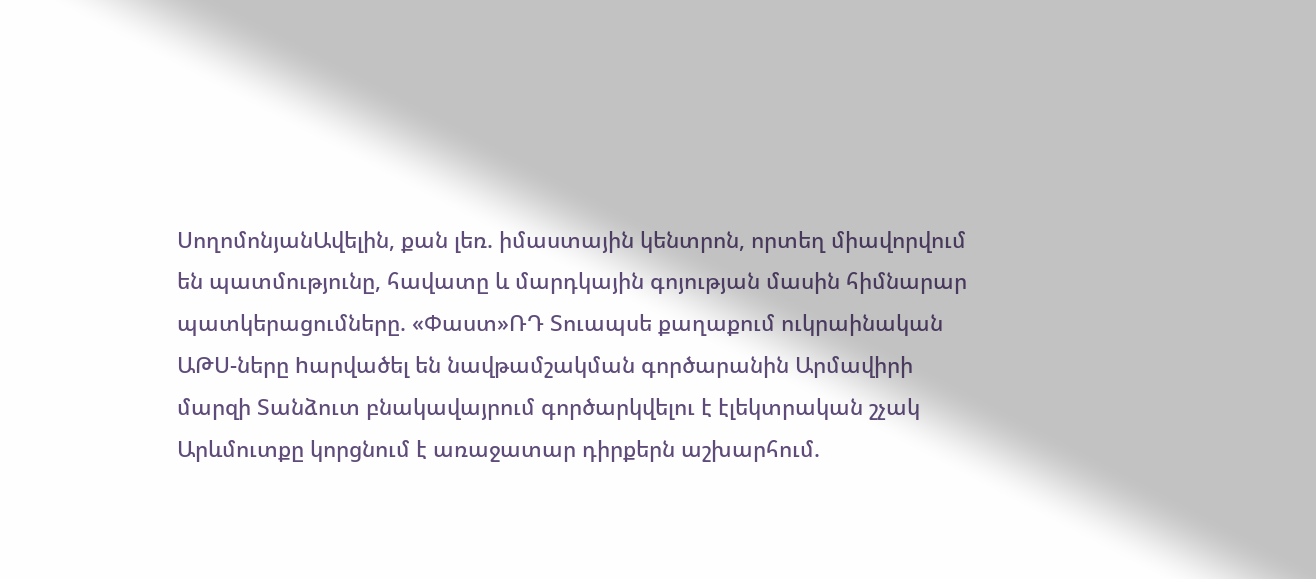ՍողոմոնյանԱվելին, քան լեռ. իմաստային կենտրոն, որտեղ միավորվում են պատմությունը, հավատը և մարդկային գոյության մասին հիմնարար պատկերացումները. «Փաստ»ՌԴ Տուապսե քաղաքում ուկրաինական ԱԹՍ-ները hարվածել են նավթամշակման գործարանին Արմավիրի մարզի Տանձուտ բնակավայրում գործարկվելու է էլեկտրական շչակ Արևմուտքը կորցնում է առաջատար դիրքերն աշխարհում.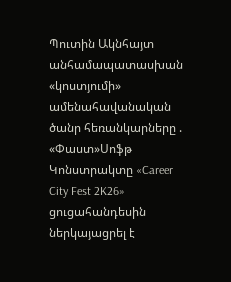Պուտին Ակնհայտ անհամապատասխան «կոստյումի» ամենահավանական ծանր հեռանկարները . «Փաստ»Սոֆթ Կոնստրակտը «Career City Fest 2K26» ցուցահանդեսին ներկայացրել է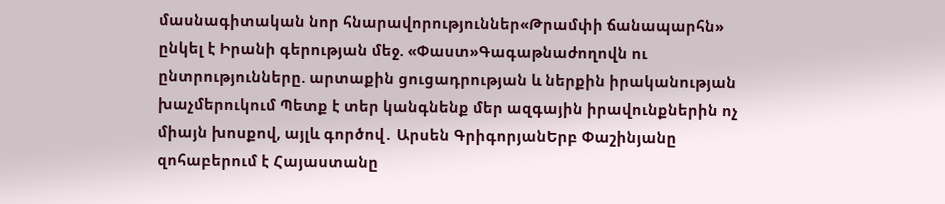մասնագիտական նոր հնարավորություններ«Թրամփի ճանապարհն» ընկել է Իրանի գերության մեջ. «Փաստ»Գագաթնաժողովն ու ընտրությունները. արտաքին ցուցադրության և ներքին իրականության խաչմերուկում Պետք է տեր կանգնենք մեր ազգային իրավունքներին ոչ միայն խոսքով, այլև գործով․ Արսեն ԳրիգորյանԵրբ Փաշինյանը զոհաբերում է Հայաստանը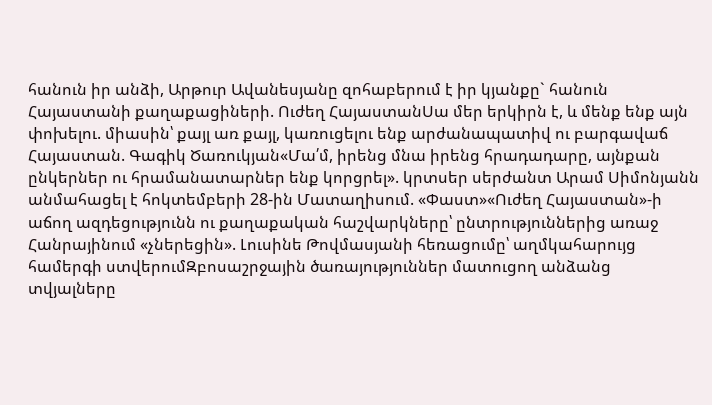հանուն իր անձի, Արթուր Ավանեսյանը զոհաբերում է իր կյանքը` հանուն Հայաստանի քաղաքացիների. Ուժեղ ՀայաստանՍա մեր երկիրն է, և մենք ենք այն փոխելու. միասին՝ քայլ առ քայլ, կառուցելու ենք արժանապատիվ ու բարգավաճ Հայաստան. Գագիկ Ծառուկյան«Մա՛մ, իրենց մնա իրենց հրադադարը, այնքան ընկերներ ու հրամանատարներ ենք կորցրել». կրտսեր սերժանտ Արամ Սիմոնյանն անմահացել է հոկտեմբերի 28-ին Մատաղիսում. «Փաստ»«Ուժեղ Հայաստան»-ի աճող ազդեցությունն ու քաղաքական հաշվարկները՝ ընտրություններից առաջ Հանրայինում «չներեցին». Լուսինե Թովմասյանի հեռացումը՝ աղմկահարույց համերգի ստվերումԶբոսաշրջային ծառայություններ մատուցող անձանց տվյալները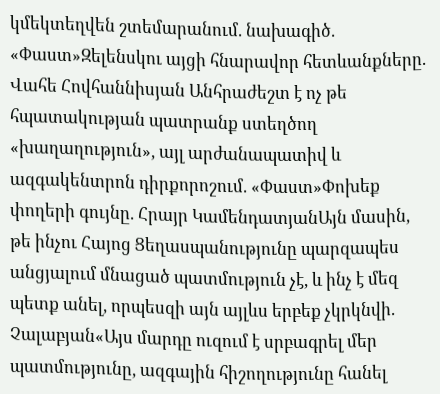կմեկտեղվեն շտեմարանում. նախագիծ. «Փաստ»Զելենսկու այցի հնարավոր հետևանքները. Վահե Հովհաննիսյան Անհրաժեշտ է ոչ թե հպատակության պատրանք ստեղծող «խաղաղություն», այլ արժանապատիվ և ազգակենտրոն դիրքորոշում. «Փաստ»Փոխեք փողերի գույնը. Հրայր ԿամենդատյանԱյն մասին, թե ինչու Հայոց Ցեղասպանությունը պարզապես անցյալում մնացած պատմություն չէ, և ինչ է մեզ պետք անել, որպեսզի այն այլևս երբեք չկրկնվի. Չալաբյան«Այս մարդը ուզում է սրբագրել մեր պատմությունը, ազգային հիշողությունը հանել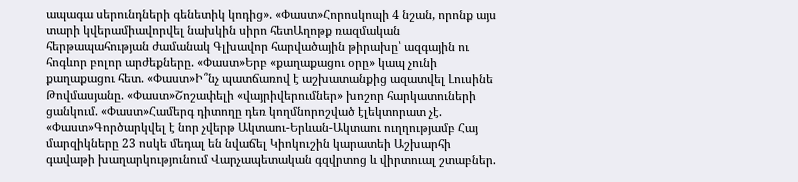ապագա սերունդների գենետիկ կոդից». «Փաստ»Հորոսկոպի 4 նշան, որոնք այս տարի կվերամիավորվել նախկին սիրո հետԱղոթք ռազմական հերթապահության ժամանակ Գլխավոր հարվածային թիրախը՝ ազգային ու հոգևոր բոլոր արժեքները. «Փաստ»Երբ «քաղաքացու օրը» կապ չունի քաղաքացու հետ. «Փաստ»Ի՞նչ պատճառով է աշխատանքից ազատվել Լուսինե Թովմասյանը. «Փաստ»Շոշափելի «վայրիվերումներ» խոշոր հարկատուների ցանկում. «Փաստ»Համերգ դիտողը դեռ կողմնորոշված էլեկտորատ չէ. «Փաստ»Գործարկվել է նոր չվերթ Ակտաու-Երևան-Ակտաու ուղղությամբ Հայ մարզիկները 23 ոսկե մեդալ են նվաճել Կիոկուշին կարատեի Աշխարհի գավաթի խաղարկությունում Վարչապետական գզվրտոց և վիրտուալ շտաբներ.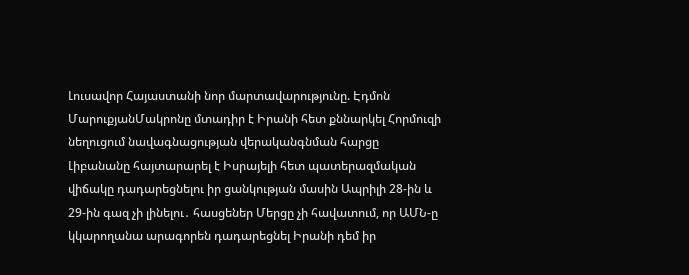Լուսավոր Հայաստանի նոր մարտավարությունը. Էդմոն ՄարուքյանՄակրոնը մտադիր է Իրանի հետ քննարկել Հորմուզի նեղուցում նավագնացության վերականգնման հարցը Լիբանանը հայտարարել է Իսրայելի հետ պատերազմական վիճակը դադարեցնելու իր ցանկության մասին Ապրիլի 28-ին և 29-ին գազ չի լինելու․ հասցեներ Մերցը չի հավատում, որ ԱՄՆ-ը կկարողանա արագորեն դադարեցնել Իրանի դեմ իր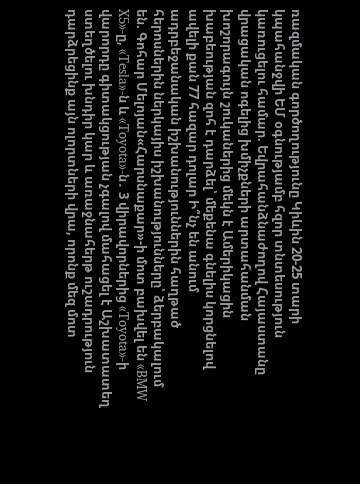ռազմական գործողությունը Կիևին 20-25 տարի կպահանջվի ԵՄ օգնությամբ հզոր տնտեսություն կառուցելու համար. Եվրահանձնաժողով Հայաստանը վրացական ոգելից խմիչքների արտահանման խոշորագույն շուկաներից մեկն է Ամերիկացին խաբեության զոհ է դարձել՝ մեքենա գնելիս կորցնելով ավելի քան 77 հազար դոլար Ի՞նչ են անում ադրբեջանական իշխանություններին հաղթած հերոսներին ներկայիս իշխանությունները՝ ձերբակալում են. Գոհար Մելոյան«Հարսնաքար»-ի մոտ բախվել են «BMW X5»-ը, «Tesla»-ն և «Toyota»-ն․ 3 վիրավորներից «Toyota»-ի վարորդը գիտակցության չգալով մահացել է Աշխատատեղ ստեղծելու խնդիր կար և առաջնահերթ ուշադրություն դարձրեցինք այն ոլորտների վրա, որոնք մեզ մոտ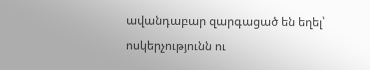ավանդաբար զարգացած են եղել՝ ոսկերչությունն ու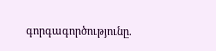գորգագործությունը.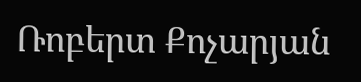Ռոբերտ Քոչարյան